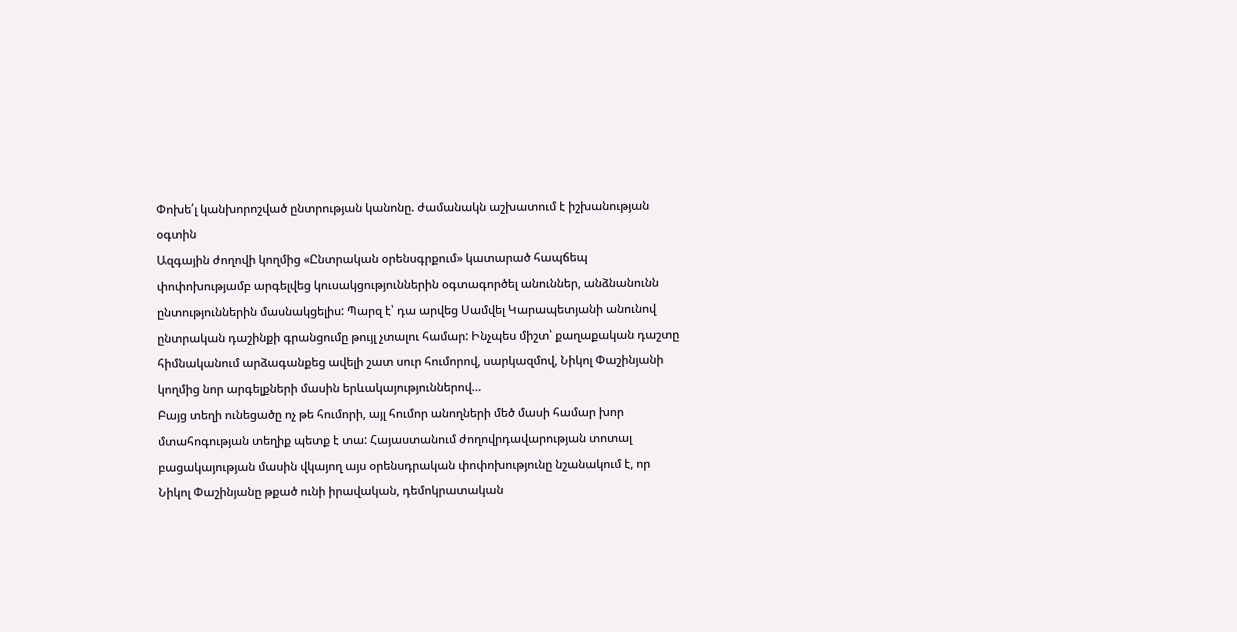Փոխե՛լ կանխորոշված ընտրության կանոնը. ժամանակն աշխատում է իշխանության օգտին
Ազգային ժողովի կողմից «Ընտրական օրենսգրքում» կատարած հապճեպ փոփոխությամբ արգելվեց կուսակցություններին օգտագործել անուններ, անձնանունն ընտություններին մասնակցելիս: Պարզ է՝ դա արվեց Սամվել Կարապետյանի անունով ընտրական դաշինքի գրանցումը թույլ չտալու համար: Ինչպես միշտ՝ քաղաքական դաշտը հիմնականում արձագանքեց ավելի շատ սուր հումորով, սարկազմով, Նիկոլ Փաշինյանի կողմից նոր արգելքների մասին երևակայություններով…
Բայց տեղի ունեցածը ոչ թե հումորի, այլ հումոր անողների մեծ մասի համար խոր մտահոգության տեղիք պետք է տա: Հայաստանում ժողովրդավարության տոտալ բացակայության մասին վկայող այս օրենսդրական փոփոխությունը նշանակում է, որ Նիկոլ Փաշինյանը թքած ունի իրավական, դեմոկրատական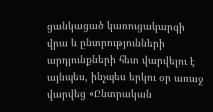ցանկացած կառուցակարգի վրա և ընտրությունների արդյունքների հետ վարվելու է այնպես, ինչպես երկու օր առաջ վարվեց «Ընտրական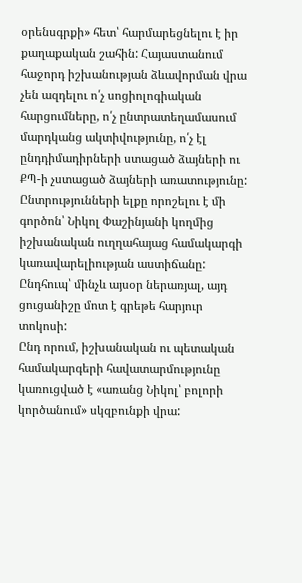օրենսգրքի» հետ՝ հարմարեցնելու է իր քաղաքական շահին: Հայաստանում հաջորդ իշխանության ձևավորման վրա չեն ազդելու ո՛չ սոցիոլոգիական հարցումները, ո՛չ ընտրատեղամասում մարդկանց ակտիվությունը, ո՛չ էլ ընդդիմադիրների ստացած ձայների ու ՔՊ-ի չստացած ձայների առատությունը:
Ընտրությունների ելքը որոշելու է մի գործոն՝ Նիկոլ Փաշինյանի կողմից իշխանական ուղղահայաց համակարգի կառավարելիության աստիճանը: Ընդհուպ՝ մինչև այսօր ներառյալ, այդ ցուցանիշը մոտ է գրեթե հարյուր տոկոսի:
Ընդ որում, իշխանական ու պետական համակարգերի հավատարմությունը կառուցված է «առանց Նիկոլ՝ բոլորի կործանում» սկզբունքի վրա: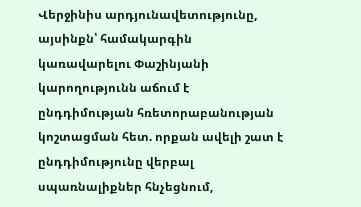Վերջինիս արդյունավետությունը, այսինքն՝ համակարգին կառավարելու Փաշինյանի կարողությունն աճում է ընդդիմության հռետորաբանության կոշտացման հետ. որքան ավելի շատ է ընդդիմությունը վերբալ սպառնալիքներ հնչեցնում,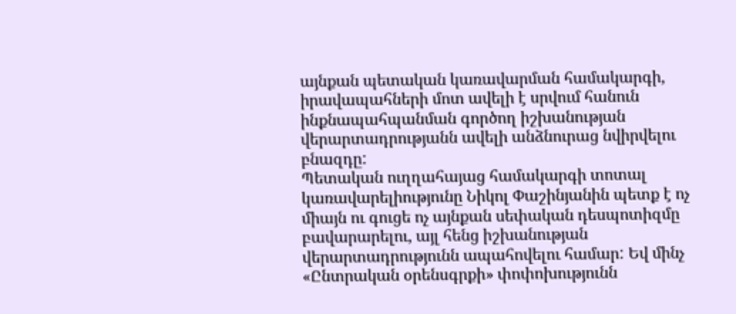այնքան պետական կառավարման համակարգի, իրավապահների մոտ ավելի է սրվում հանուն ինքնապահպանման գործող իշխանության վերարտադրությանն ավելի անձնուրաց նվիրվելու բնազդը:
Պետական ուղղահայաց համակարգի տոտալ կառավարելիությունը Նիկոլ Փաշինյանին պետք է ոչ միայն ու գուցե ոչ այնքան սեփական դեսպոտիզմը բավարարելու, այլ հենց իշխանության վերարտադրությունն ապահովելու համար: Եվ մինչ «Ընտրական օրենսգրքի» փոփոխությունն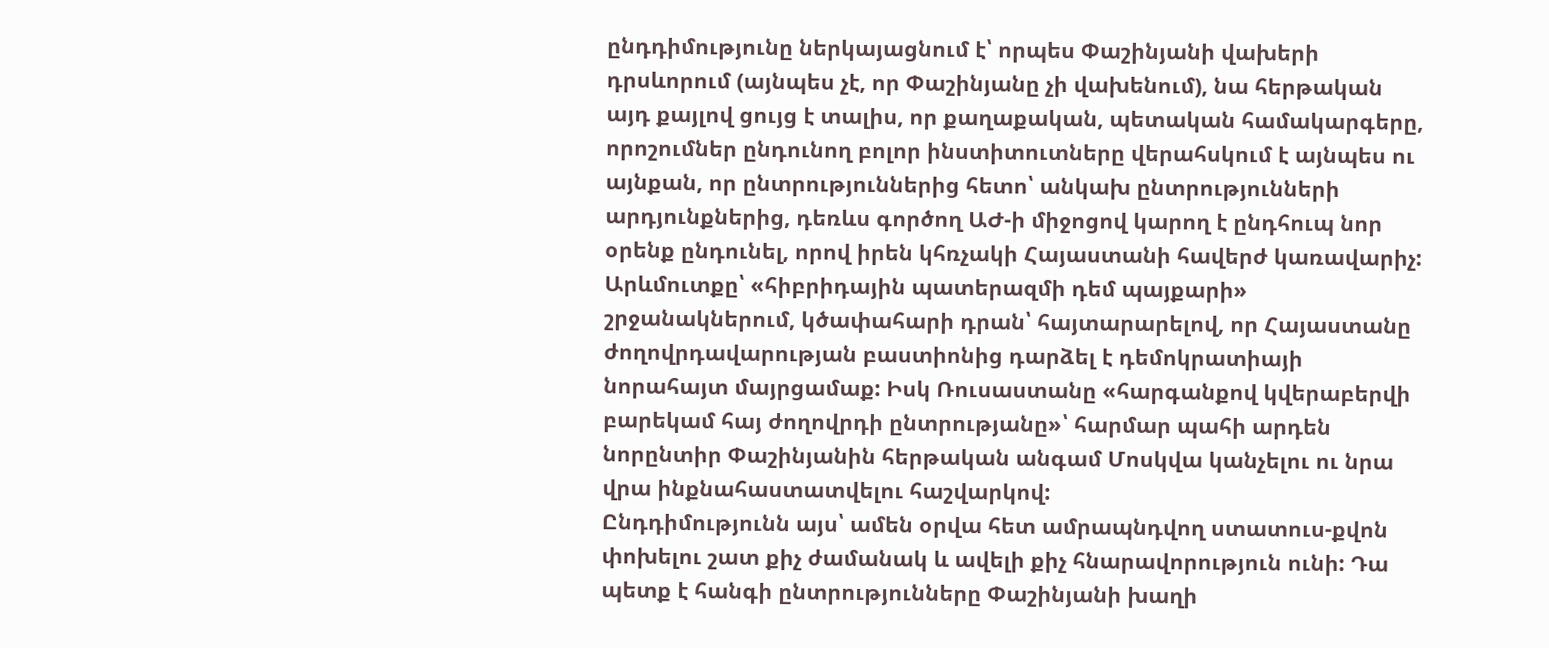ընդդիմությունը ներկայացնում է՝ որպես Փաշինյանի վախերի դրսևորում (այնպես չէ, որ Փաշինյանը չի վախենում), նա հերթական այդ քայլով ցույց է տալիս, որ քաղաքական, պետական համակարգերը, որոշումներ ընդունող բոլոր ինստիտուտները վերահսկում է այնպես ու այնքան, որ ընտրություններից հետո՝ անկախ ընտրությունների արդյունքներից, դեռևս գործող ԱԺ-ի միջոցով կարող է ընդհուպ նոր օրենք ընդունել, որով իրեն կհռչակի Հայաստանի հավերժ կառավարիչ:
Արևմուտքը՝ «հիբրիդային պատերազմի դեմ պայքարի» շրջանակներում, կծափահարի դրան՝ հայտարարելով, որ Հայաստանը ժողովրդավարության բաստիոնից դարձել է դեմոկրատիայի նորահայտ մայրցամաք: Իսկ Ռուսաստանը «հարգանքով կվերաբերվի բարեկամ հայ ժողովրդի ընտրությանը»՝ հարմար պահի արդեն նորընտիր Փաշինյանին հերթական անգամ Մոսկվա կանչելու ու նրա վրա ինքնահաստատվելու հաշվարկով:
Ընդդիմությունն այս՝ ամեն օրվա հետ ամրապնդվող ստատուս-քվոն փոխելու շատ քիչ ժամանակ և ավելի քիչ հնարավորություն ունի: Դա պետք է հանգի ընտրությունները Փաշինյանի խաղի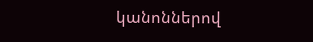կանոններով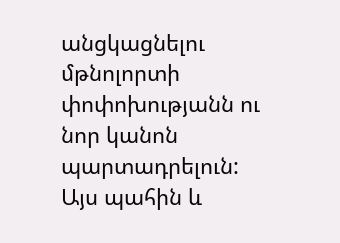անցկացնելու մթնոլորտի փոփոխությանն ու նոր կանոն պարտադրելուն: Այս պահին և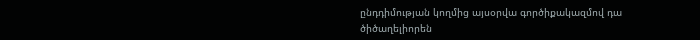ընդդիմության կողմից այսօրվա գործիքակազմով դա ծիծաղելիորեն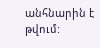անհնարին է թվում: